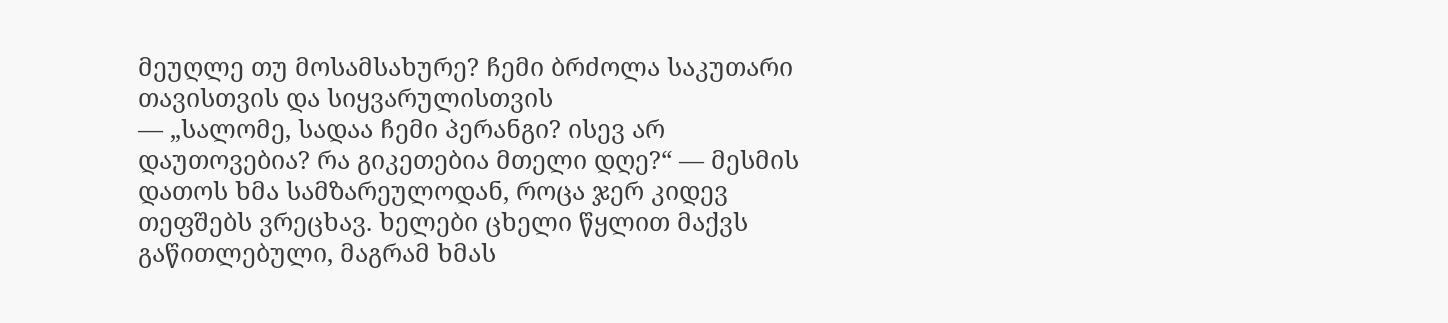მეუღლე თუ მოსამსახურე? ჩემი ბრძოლა საკუთარი თავისთვის და სიყვარულისთვის
— „სალომე, სადაა ჩემი პერანგი? ისევ არ დაუთოვებია? რა გიკეთებია მთელი დღე?“ — მესმის დათოს ხმა სამზარეულოდან, როცა ჯერ კიდევ თეფშებს ვრეცხავ. ხელები ცხელი წყლით მაქვს გაწითლებული, მაგრამ ხმას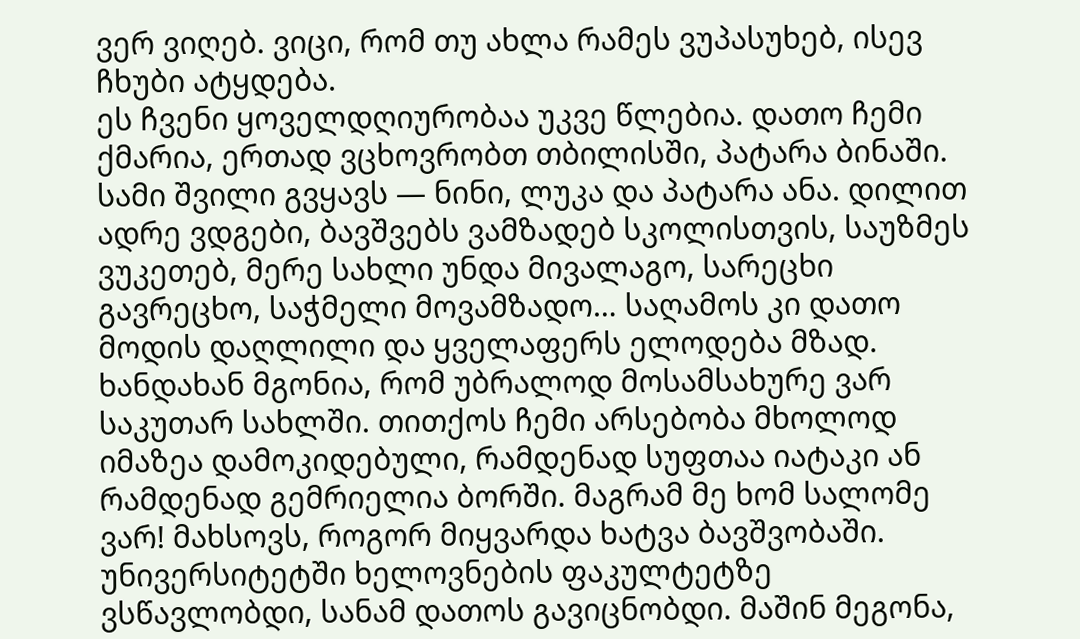ვერ ვიღებ. ვიცი, რომ თუ ახლა რამეს ვუპასუხებ, ისევ ჩხუბი ატყდება.
ეს ჩვენი ყოველდღიურობაა უკვე წლებია. დათო ჩემი ქმარია, ერთად ვცხოვრობთ თბილისში, პატარა ბინაში. სამი შვილი გვყავს — ნინი, ლუკა და პატარა ანა. დილით ადრე ვდგები, ბავშვებს ვამზადებ სკოლისთვის, საუზმეს ვუკეთებ, მერე სახლი უნდა მივალაგო, სარეცხი გავრეცხო, საჭმელი მოვამზადო… საღამოს კი დათო მოდის დაღლილი და ყველაფერს ელოდება მზად.
ხანდახან მგონია, რომ უბრალოდ მოსამსახურე ვარ საკუთარ სახლში. თითქოს ჩემი არსებობა მხოლოდ იმაზეა დამოკიდებული, რამდენად სუფთაა იატაკი ან რამდენად გემრიელია ბორში. მაგრამ მე ხომ სალომე ვარ! მახსოვს, როგორ მიყვარდა ხატვა ბავშვობაში. უნივერსიტეტში ხელოვნების ფაკულტეტზე ვსწავლობდი, სანამ დათოს გავიცნობდი. მაშინ მეგონა,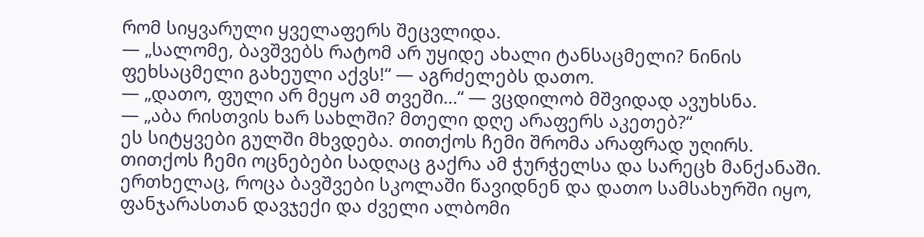რომ სიყვარული ყველაფერს შეცვლიდა.
— „სალომე, ბავშვებს რატომ არ უყიდე ახალი ტანსაცმელი? ნინის ფეხსაცმელი გახეული აქვს!“ — აგრძელებს დათო.
— „დათო, ფული არ მეყო ამ თვეში…“ — ვცდილობ მშვიდად ავუხსნა.
— „აბა რისთვის ხარ სახლში? მთელი დღე არაფერს აკეთებ?“
ეს სიტყვები გულში მხვდება. თითქოს ჩემი შრომა არაფრად უღირს. თითქოს ჩემი ოცნებები სადღაც გაქრა ამ ჭურჭელსა და სარეცხ მანქანაში.
ერთხელაც, როცა ბავშვები სკოლაში წავიდნენ და დათო სამსახურში იყო, ფანჯარასთან დავჯექი და ძველი ალბომი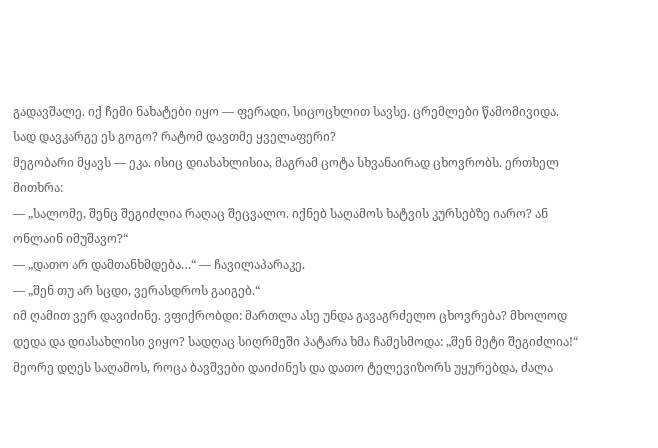გადავშალე. იქ ჩემი ნახატები იყო — ფერადი, სიცოცხლით სავსე. ცრემლები წამომივიდა. სად დავკარგე ეს გოგო? რატომ დავთმე ყველაფერი?
მეგობარი მყავს — ეკა. ისიც დიასახლისია, მაგრამ ცოტა სხვანაირად ცხოვრობს. ერთხელ მითხრა:
— „სალომე, შენც შეგიძლია რაღაც შეცვალო. იქნებ საღამოს ხატვის კურსებზე იარო? ან ონლაინ იმუშავო?“
— „დათო არ დამთანხმდება…“ — ჩავილაპარაკე.
— „შენ თუ არ სცდი, ვერასდროს გაიგებ.“
იმ ღამით ვერ დავიძინე. ვფიქრობდი: მართლა ასე უნდა გავაგრძელო ცხოვრება? მხოლოდ დედა და დიასახლისი ვიყო? სადღაც სიღრმეში პატარა ხმა ჩამესმოდა: „შენ მეტი შეგიძლია!“
მეორე დღეს საღამოს, როცა ბავშვები დაიძინეს და დათო ტელევიზორს უყურებდა, ძალა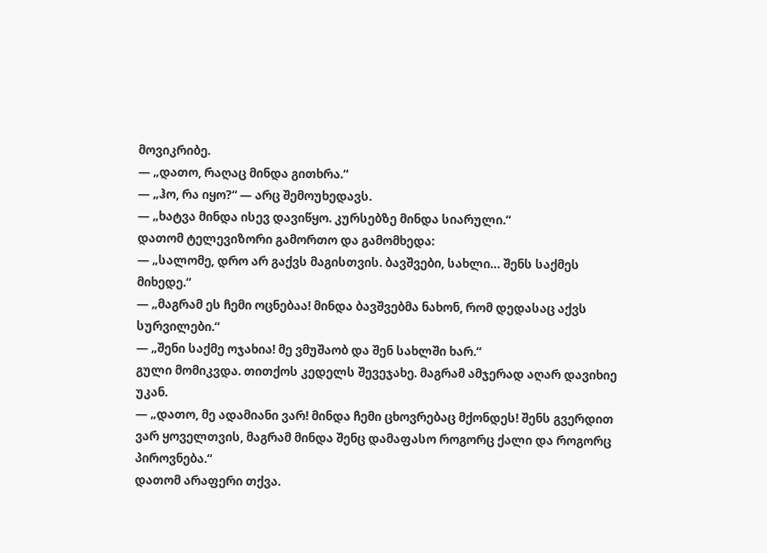მოვიკრიბე.
— „დათო, რაღაც მინდა გითხრა.“
— „ჰო, რა იყო?“ — არც შემოუხედავს.
— „ხატვა მინდა ისევ დავიწყო. კურსებზე მინდა სიარული.“
დათომ ტელევიზორი გამორთო და გამომხედა:
— „სალომე, დრო არ გაქვს მაგისთვის. ბავშვები, სახლი… შენს საქმეს მიხედე.“
— „მაგრამ ეს ჩემი ოცნებაა! მინდა ბავშვებმა ნახონ, რომ დედასაც აქვს სურვილები.“
— „შენი საქმე ოჯახია! მე ვმუშაობ და შენ სახლში ხარ.“
გული მომიკვდა. თითქოს კედელს შევეჯახე. მაგრამ ამჯერად აღარ დავიხიე უკან.
— „დათო, მე ადამიანი ვარ! მინდა ჩემი ცხოვრებაც მქონდეს! შენს გვერდით ვარ ყოველთვის, მაგრამ მინდა შენც დამაფასო როგორც ქალი და როგორც პიროვნება.“
დათომ არაფერი თქვა.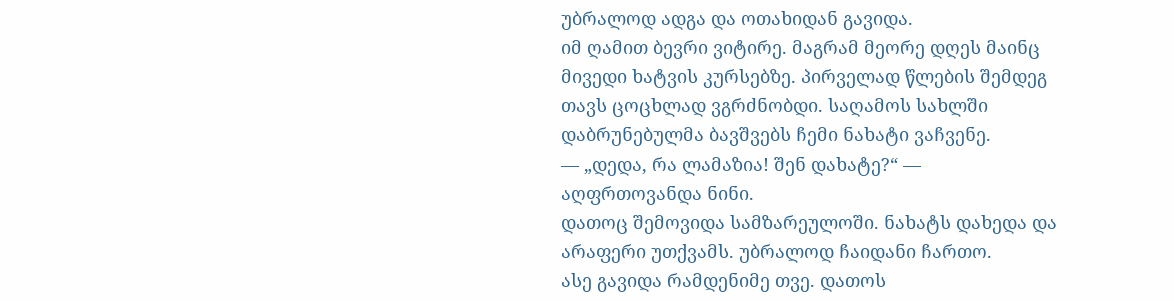უბრალოდ ადგა და ოთახიდან გავიდა.
იმ ღამით ბევრი ვიტირე. მაგრამ მეორე დღეს მაინც მივედი ხატვის კურსებზე. პირველად წლების შემდეგ თავს ცოცხლად ვგრძნობდი. საღამოს სახლში დაბრუნებულმა ბავშვებს ჩემი ნახატი ვაჩვენე.
— „დედა, რა ლამაზია! შენ დახატე?“ — აღფრთოვანდა ნინი.
დათოც შემოვიდა სამზარეულოში. ნახატს დახედა და არაფერი უთქვამს. უბრალოდ ჩაიდანი ჩართო.
ასე გავიდა რამდენიმე თვე. დათოს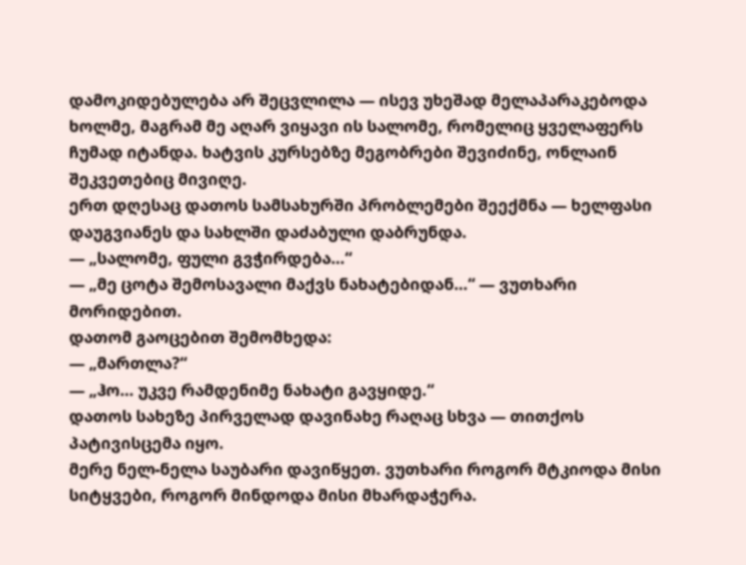დამოკიდებულება არ შეცვლილა — ისევ უხეშად მელაპარაკებოდა ხოლმე, მაგრამ მე აღარ ვიყავი ის სალომე, რომელიც ყველაფერს ჩუმად იტანდა. ხატვის კურსებზე მეგობრები შევიძინე, ონლაინ შეკვეთებიც მივიღე.
ერთ დღესაც დათოს სამსახურში პრობლემები შეექმნა — ხელფასი დაუგვიანეს და სახლში დაძაბული დაბრუნდა.
— „სალომე, ფული გვჭირდება…“
— „მე ცოტა შემოსავალი მაქვს ნახატებიდან…“ — ვუთხარი მორიდებით.
დათომ გაოცებით შემომხედა:
— „მართლა?“
— „ჰო… უკვე რამდენიმე ნახატი გავყიდე.“
დათოს სახეზე პირველად დავინახე რაღაც სხვა — თითქოს პატივისცემა იყო.
მერე ნელ-ნელა საუბარი დავიწყეთ. ვუთხარი როგორ მტკიოდა მისი სიტყვები, როგორ მინდოდა მისი მხარდაჭერა.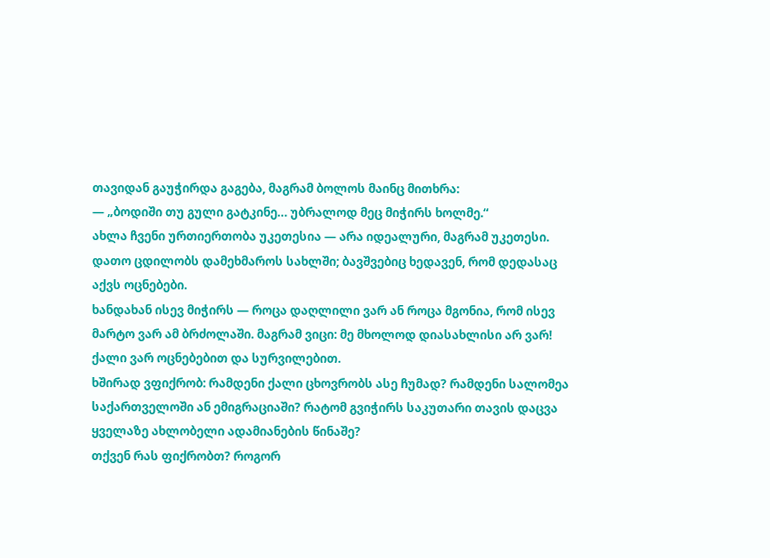თავიდან გაუჭირდა გაგება, მაგრამ ბოლოს მაინც მითხრა:
— „ბოდიში თუ გული გატკინე… უბრალოდ მეც მიჭირს ხოლმე.“
ახლა ჩვენი ურთიერთობა უკეთესია — არა იდეალური, მაგრამ უკეთესი. დათო ცდილობს დამეხმაროს სახლში; ბავშვებიც ხედავენ, რომ დედასაც აქვს ოცნებები.
ხანდახან ისევ მიჭირს — როცა დაღლილი ვარ ან როცა მგონია, რომ ისევ მარტო ვარ ამ ბრძოლაში. მაგრამ ვიცი: მე მხოლოდ დიასახლისი არ ვარ! ქალი ვარ ოცნებებით და სურვილებით.
ხშირად ვფიქრობ: რამდენი ქალი ცხოვრობს ასე ჩუმად? რამდენი სალომეა საქართველოში ან ემიგრაციაში? რატომ გვიჭირს საკუთარი თავის დაცვა ყველაზე ახლობელი ადამიანების წინაშე?
თქვენ რას ფიქრობთ? როგორ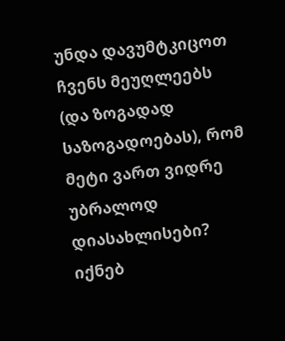უნდა დავუმტკიცოთ ჩვენს მეუღლეებს (და ზოგადად საზოგადოებას), რომ მეტი ვართ ვიდრე უბრალოდ დიასახლისები? იქნებ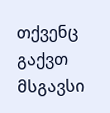თქვენც გაქვთ მსგავსი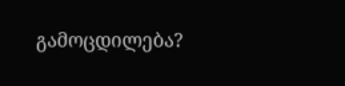გამოცდილება?